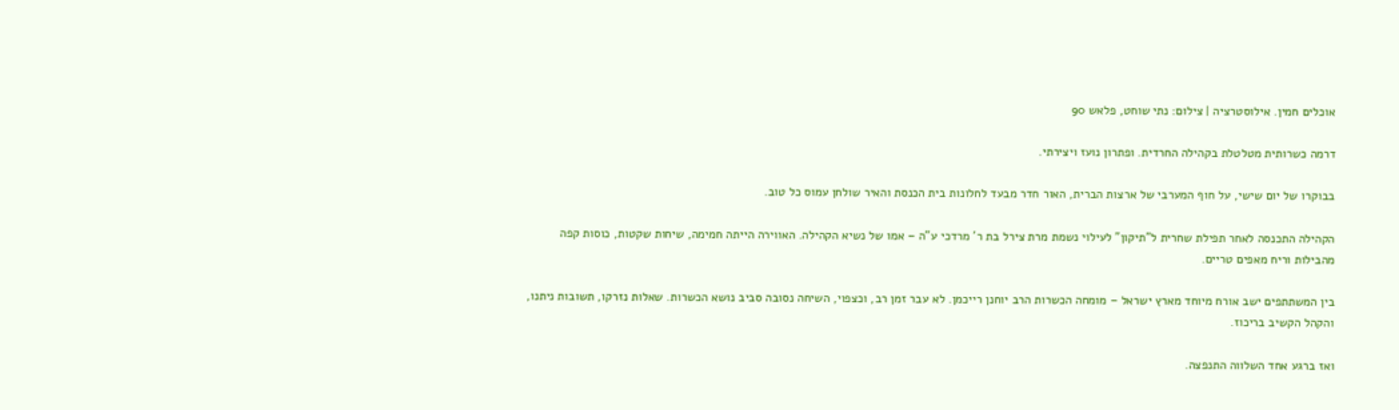אוכלים חמין. אילוסטרציה | צילום: נתי שוחט, פלאש 90

דרמה כשרותית מטלטלת בקהילה החרדית. ופתרון נועז ויצירתי.

בבוקרו של יום שישי, על חוף המערבי של ארצות הברית, האור חדר מבעד לחלונות בית הכנסת והאיר שולחן עמוס כל טוב.

הקהילה התכנסה לאחר תפילת שחרית ל”תיקון” לעילוי נשמת מרת צירל בת ר’ מרדכי ע”ה – אמו של נשיא הקהילה. האווירה הייתה חמימה, שיחות שקטות, כוסות קפה מהבילות וריח מאפים טריים.

בין המשתתפים ישב אורח מיוחד מארץ ישראל – מומחה הכשרות הרב יוחנן רייכמן. לא עבר זמן רב, וכצפוי, השיחה נסובה סביב נושא הכשרות. שאלות נזרקו, תשובות ניתנו, והקהל הקשיב בריכוז.

ואז ברגע אחד השלווה התנפצה.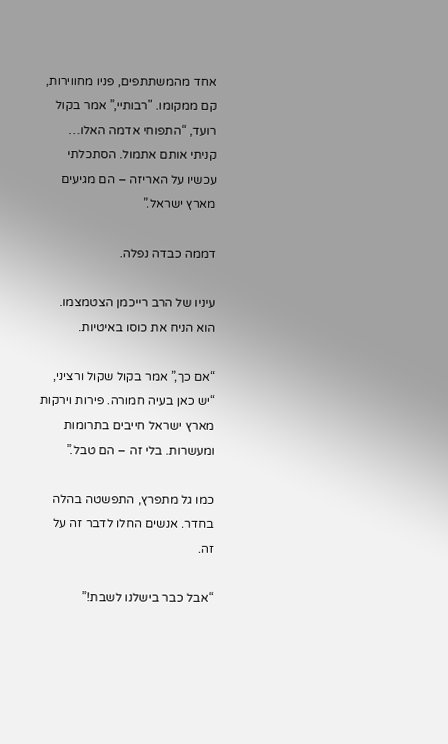אחד מהמשתתפים, פניו מחווירות, קם ממקומו. "רבותיי,” אמר בקול רועד, “התפוחי אדמה האלו… קניתי אותם אתמול. הסתכלתי עכשיו על האריזה – הם מגיעים מארץ ישראל.”

דממה כבדה נפלה.

עיניו של הרב רייכמן הצטמצמו. הוא הניח את כוסו באיטיות.

“אם כך,” אמר בקול שקול ורציני, “יש כאן בעיה חמורה. פירות וירקות מארץ ישראל חייבים בתרומות ומעשרות. בלי זה – הם טבל.”

כמו גל מתפרץ, התפשטה בהלה בחדר. אנשים החלו לדבר זה על זה.

“אבל כבר בישלנו לשבת!”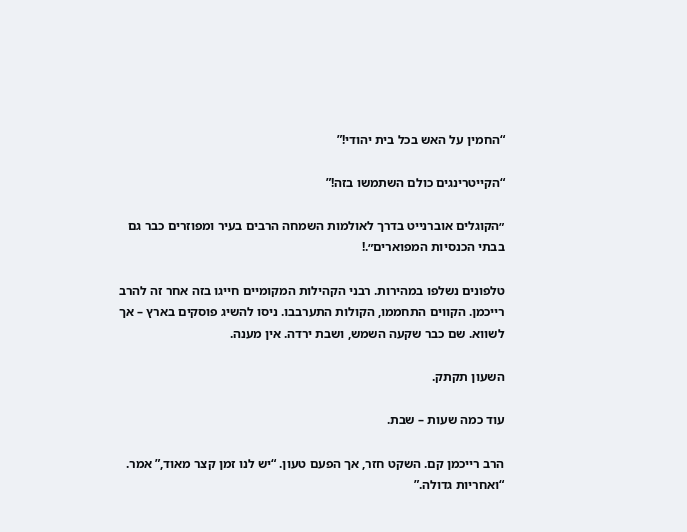“החמין על האש בכל בית יהודי!”

“הקייטרינגים כולם השתמשו בזה!”

״הקוגלים אוברנייט בדרך לאולמות השמחה הרבים בעיר ומפוזרים כבר גם בבתי הכנסיות המפוארים״.!

טלפונים נשלפו במהירות. רבני הקהילות המקומיים חייגו בזה אחר זה להרב רייכמן. הקווים התחממו, הקולות התערבבו. ניסו להשיג פוסקים בארץ – אך לשווא. שם כבר שקעה השמש, ושבת ירדה. אין מענה.

השעון תקתק.

עוד כמה שעות – שבת.

הרב רייכמן קם. השקט חזר, אך הפעם טעון. “יש לנו זמן קצר מאוד,” אמר. “ואחריות גדולה.”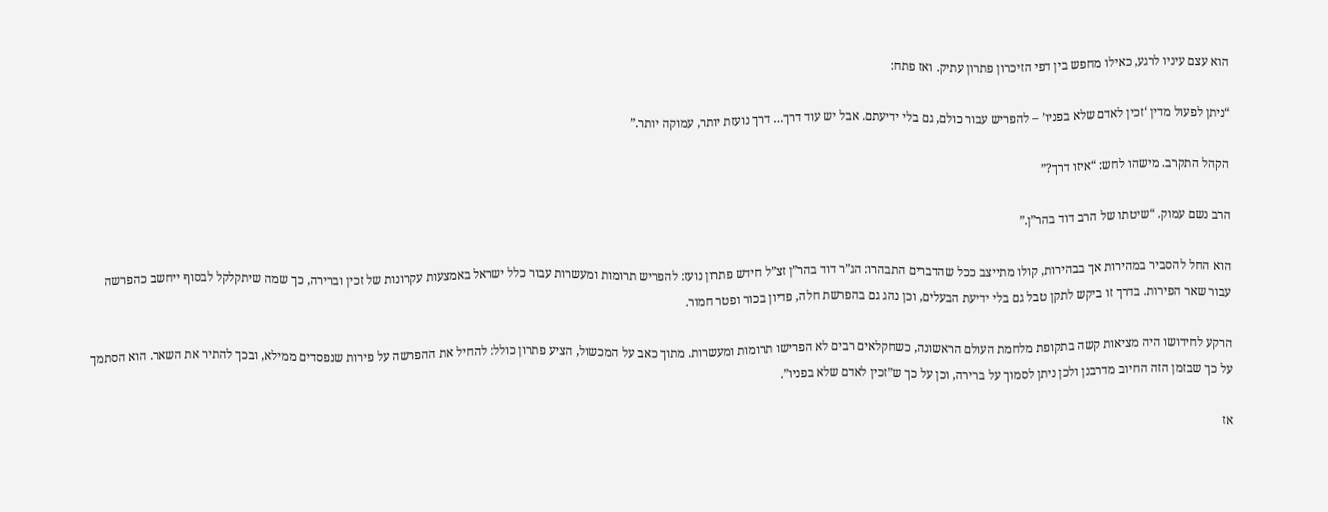הוא עצם עיניו לרגע, כאילו מחפש בין דפי הזיכרון פתרון עתיק. ואז פתח:

“ניתן לפעול מדין ‘זכין לאדם שלא בפניו’ – להפריש עבור כולם, גם בלי ידיעתם. אבל יש עוד דרך… דרך נועזת יותר, עמוקה יותר.”

הקהל התקרב. מישהו לחש: “איזו דרך?”

הרב נשם עמוק. “שיטתו של הרב דוד בהר”ן.”

הוא החל להסביר במהירות אך בבהירות, קולו מתייצב ככל שהדברים התבהרו: הג”ר דוד בהר”ן זצ”ל חידש פתרון נועז: להפריש תרומות ומעשרות עבור כלל ישראל באמצעות עקרונות של זכין וברירה, כך שמה שיתקלקל לבסוף ייחשב כהפרשה עבור שאר הפירות. בדרך זו ביקש לתקן טבל גם בלי ידיעת הבעלים, וכן נהג גם בהפרשת חלה, פדיון בכור ופטר חמור.

הרקע לחידושו היה מציאות קשה בתקופת מלחמת העולם הראשונה, כשחקלאים רבים לא הפרישו תרומות ומעשרות. מתוך כאב על המכשול, הציע פתרון כולל: להחיל את ההפרשה על פירות שנפסדים ממילא, ובכך להתיר את השאר. הוא הסתמך על כך שבזמן הזה החיוב מדרבנן ולכן ניתן לסמוך על ברירה, וכן על כך ש”זכין לאדם שלא בפניו”.

אז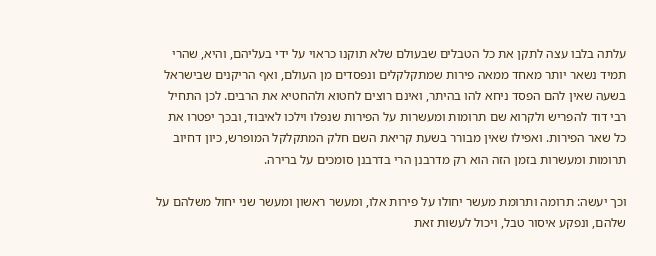עלתה בלבו עצה לתקן את כל הטבלים שבעולם שלא תוקנו כראוי על ידי בעליהם, והיא, שהרי תמיד נשאר יותר מאחד ממאה פירות שמתקלקלים ונפסדים מן העולם, ואף הריקנים שבישראל בשעה שאין להם הפסד ניחא להו בהיתר, ואינם רוצים לחטוא ולהחטיא את הרבים. לכן התחיל רבי דוד להפריש ולקרוא שם תרומות ומעשרות על הפירות שנפלו וילכו לאיבוד, ובכך יפטרו את כל שאר הפירות. ואפילו שאין מבורר בשעת קריאת השם חלק המתקלקל המופרש, כיון דחיוב תרומות ומעשרות בזמן הזה הוא רק מדרבנן הרי בדרבנן סומכים על ברירה.

וכך יעשה: תרומה ותרומת מעשר יחולו על פירות אלו, ומעשר ראשון ומעשר שני יחול משלהם על שלהם, ונפקע איסור טבל, ויכול לעשות זאת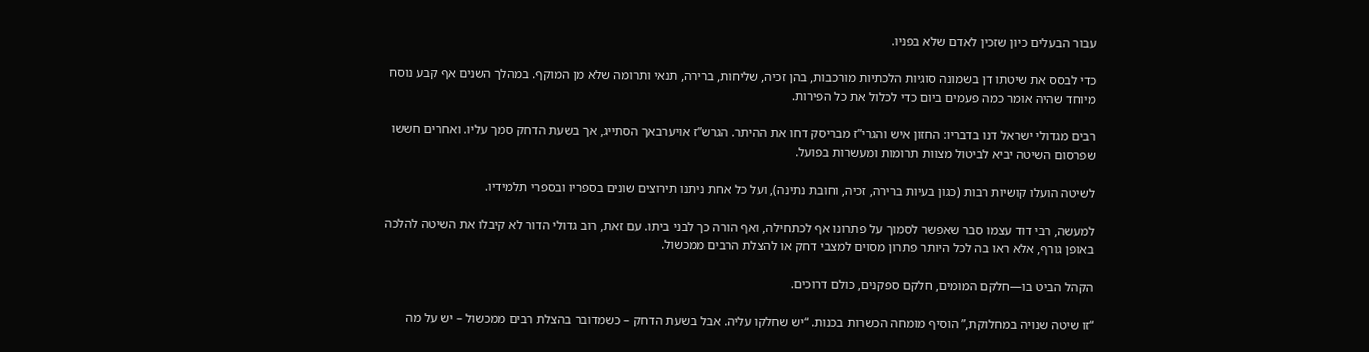עבור הבעלים כיון שזכין לאדם שלא בפניו.

כדי לבסס את שיטתו דן בשמונה סוגיות הלכתיות מורכבות, בהן זכיה, שליחות, ברירה, תנאי ותרומה שלא מן המוקף. במהלך השנים אף קבע נוסח מיוחד שהיה אומר כמה פעמים ביום כדי לכלול את כל הפירות.

רבים מגדולי ישראל דנו בדבריו: החזון איש והגרי”ז מבריסק דחו את ההיתר. הגרש”ז אויערבאך הסתייג, אך בשעת הדחק סמך עליו. ואחרים חששו שפרסום השיטה יביא לביטול מצוות תרומות ומעשרות בפועל.

לשיטה הועלו קושיות רבות (כגון בעיות ברירה, זכיה, וחובת נתינה), ועל כל אחת ניתנו תירוצים שונים בספריו ובספרי תלמידיו.

למעשה, רבי דוד עצמו סבר שאפשר לסמוך על פתרונו אף לכתחילה, ואף הורה כך לבני ביתו. עם זאת, רוב גדולי הדור לא קיבלו את השיטה להלכה באופן גורף, אלא ראו בה לכל היותר פתרון מסוים למצבי דחק או להצלת הרבים ממכשול.

הקהל הביט בו—חלקם המומים, חלקם ספקנים, כולם דרוכים.

“זו שיטה שנויה במחלוקת,” הוסיף מומחה הכשרות בכנות. “יש שחלקו עליה. אבל בשעת הדחק – כשמדובר בהצלת רבים ממכשול – יש על מה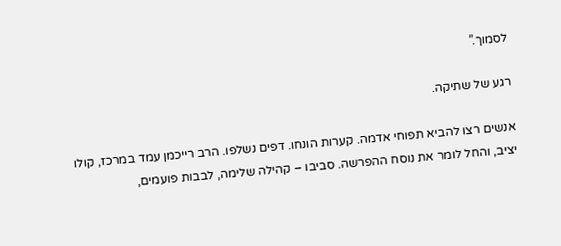לסמוך.”

רגע של שתיקה.

אנשים רצו להביא תפוחי אדמה. קערות הונחו. דפים נשלפו. הרב רייכמן עמד במרכז, קולו יציב, והחל לומר את נוסח ההפרשה. סביבו – קהילה שלימה, לבבות פועמים,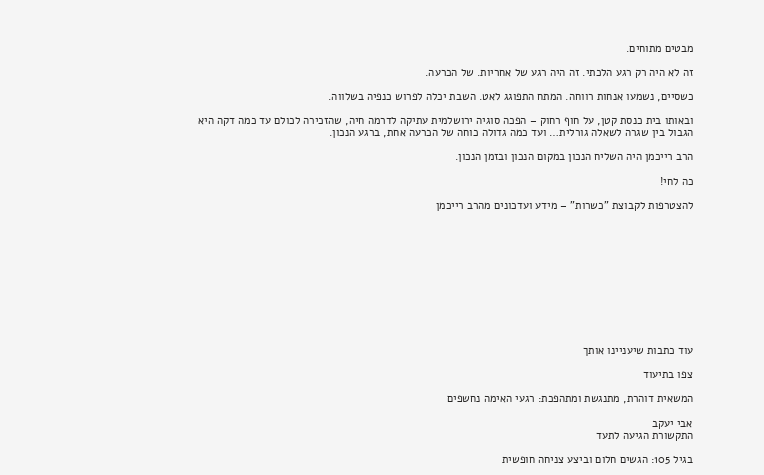מבטים מתוחים.

זה לא היה רק רגע הלכתי. זה היה רגע של אחריות. של הכרעה.

כשסיים, נשמעו אנחות רווחה. המתח התפוגג לאט. השבת יכלה לפרוש כנפיה בשלווה.

ובאותו בית כנסת קטן, על חוף רחוק – הפכה סוגיה ירושלמית עתיקה לדרמה חיה, שהזכירה לכולם עד כמה דקה היא הגבול בין שגרה לשאלה גורלית… ועד כמה גדולה כוחה של הכרעה אחת, ברגע הנכון.

הרב רייכמן היה השליח הנכון במקום הנכון ובזמן הנכון.

כה לחי!

להצטרפות לקבוצת "כשרות" – מידע ועדכונים מהרב רייכמן











עוד כתבות שיעניינו אותך

צפו בתיעוד

המשאית דוהרת, מתנגשת ומתהפכת: רגעי האימה נחשפים

אבי יעקב
התקשורת הגיעה לתעד

בגיל 105: הגשים חלום וביצע צניחה חופשית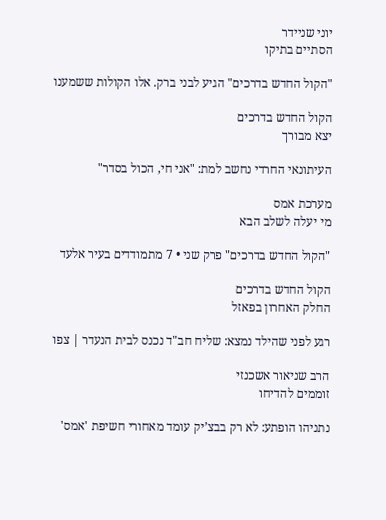יוני שניידר
הסתיים בתיקו

"הקול החדש בדרכים" הגיע לבני ברק. אלו הקולות ששמענו

הקול החדש בדרכים
יצא מבורך

העיתונאי החרדי נחשב למת: "אני חי, הכול בסדר"

מערכת אמס
מי יעלה לשלב הבא

"הקול החדש בדרכים" פרק שני • 7 מתמודדים בעיר אלעד

הקול החדש בדרכים
החלק האחרון בפאזל

רגע לפני שהילד נמצא: שליח חב"ד נכנס לבית הנעדר | צפו

הרב שניאור אשכנזי
זוממים להדיחו

נתניהו הופתע: לא רק בבצ’יק עומד מאחורי חשיפת 'אמס'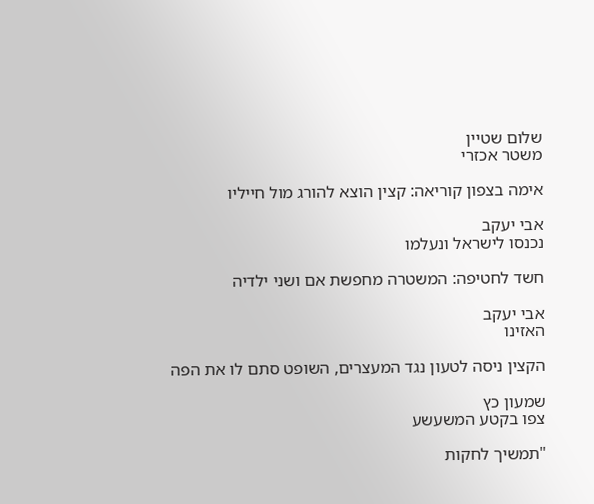שלום שטיין
משטר אכזרי

אימה בצפון קוריאה: קצין הוצא להורג מול חייליו

אבי יעקב
נכנסו לישראל ונעלמו

חשד לחטיפה: המשטרה מחפשת אם ושני ילדיה

אבי יעקב
האזינו

הקצין ניסה לטעון נגד המעצרים, השופט סתם לו את הפה

שמעון כץ
צפו בקטע המשעשע

"תמשיך לחקות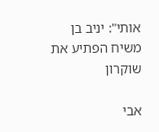אותי": יניב בן משיח הפתיע את שוקרון

אבי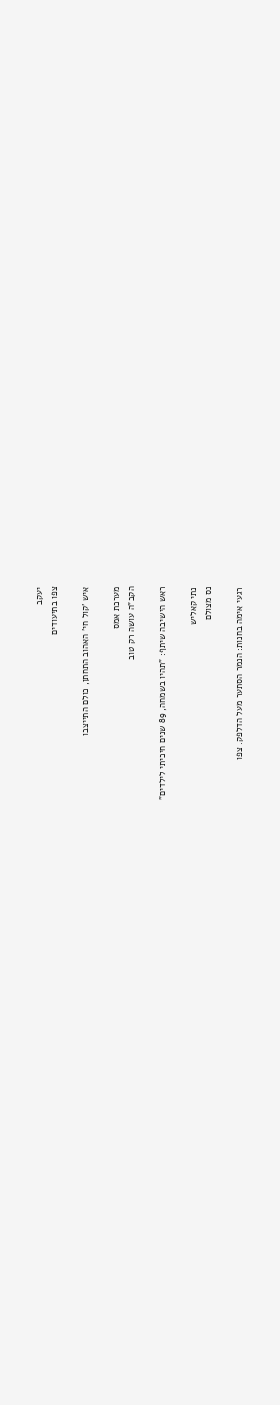יעקב
צפו בתיעודים

איש 'קול חי' האהוב התחתן, כולם התייצבו

מערכת אמס
הקב"ה עושה רק טוב

ראש הישיבה שיתף: "תהיו בשמחה, 89 שנים חיכיתי לילדים"

נתי קאליש
נס מצולם

רגעי אימה בחנות: הנמר הסתער מעל הדלפק. צפו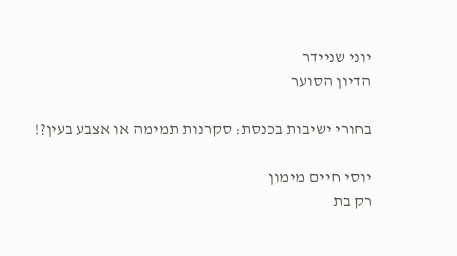יוני שניידר
הדיון הסוער

בחורי ישיבות בכנסת: סקרנות תמימה או אצבע בעין?!

יוסי חיים מימון
רק בת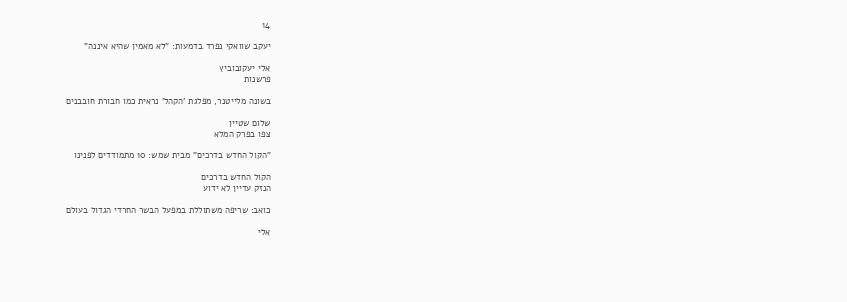14

יעקב שוואקי נפרד בדמעות: "לא מאמין שהיא איננה"

אלי יעקובוביץ
פרשנות

בשונה מלייטנר, מפלגת 'הקהל' נראית כמו חבורת חובבנים

שלום שטיין
צפו בפרק המלא

"הקול החדש בדרכים" מבית שמש: 10 מתמודדים לפנינו

הקול החדש בדרכים
הנזק עדיין לא ידוע

כואב: שריפה משתוללת במפעל הבשר החרדי הגדול בעולם

אלי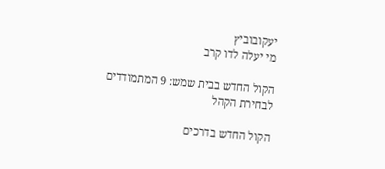יעקובוביץ
מי יעלה לדו קרב

הקול החדש בבית שמש: 9 המתמודדים לבחירת הקהל

הקול החדש בדרכים